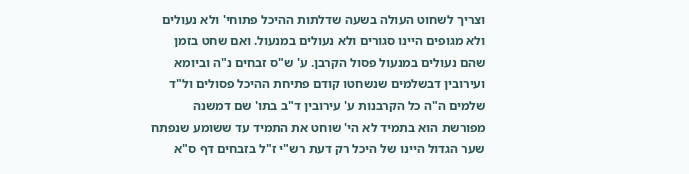וצריך לשחוט העולה בשעה שדלתות ההיכל פתוחי' ולא נעולים ולא מגופים היינו סגורים ולא נעולים במנעול. ואם שחט בזמן שהם נעולים במנעול פסול הקרבן. ע' ש"ס זבחים נ"ה וביומא ועירובין דבשלמים שנשחטו קודם פתיחת ההיכל פסולים ול"ד שלמים ה"ה כל הקרבנות ע' עירובין ד"ב בתו' שם דמשנה מפורשת הוא בתמיד לא הי' שוחט את התמיד עד ששומע שנפתח שער הגדול היינו של היכל רק דעת רש"י ז"ל בזבחים דף ס"א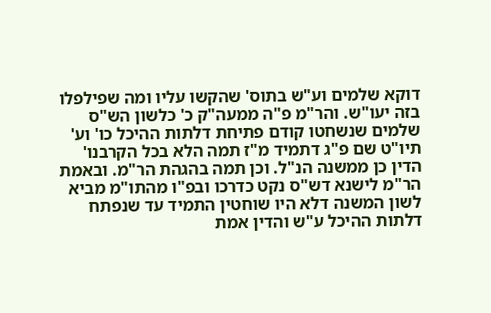דוקא שלמים וע"ש בתוס' שהקשו עליו ומה שפילפלו בזה יעו"ש. והר"מ פ"ה ממעה"ק כ' כלשון הש"ס שלמים שנשחטו קודם פתיחת דלתות ההיכל כו' וע' תיו"ט שם פ"ג דתמיד מ"ז תמה הלא בכל הקרבנו' הדין כן ממשנה הנ"ל. וכן תמה בהגהת הר"מ. ובאמת הר"מ לישנא דש"ס נקט כדרכו ובפ"ו מהתו"מ מביא לשון המשנה דלא היו שוחטין התמיד עד שנפתח דלתות ההיכל ע"ש והדין אמת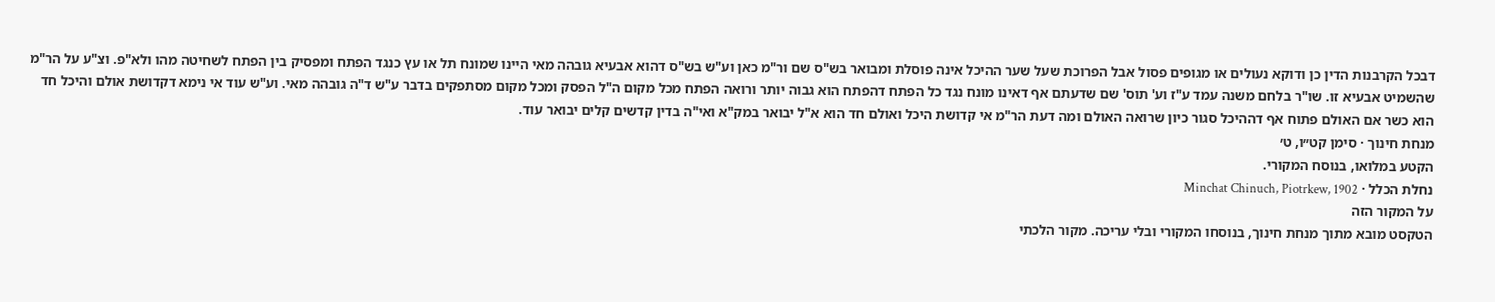דבכל הקרבנות הדין כן ודוקא נעולים או מגופים פסול אבל הפרוכת שעל שער ההיכל אינה פוסלת ומבואר בש"ס שם ור"מ כאן וע"ש בש"ס דהוא אבעיא גובהה מאי היינו שמונח תל או עץ כנגד הפתח ומפסיק בין הפתח לשחיטה מהו ולא"פ. וצ"ע על הר"מ שהשמיט אבעיא זו. שו"ר בלחם משנה עמד ע"ז וע' תוס' שם שדעתם אף דאינו מונח נגד כל הפתח דהפתח הוא גבוה יותר ורואה הפתח מכל מקום ה"ל הפסק ומכל מקום מסתפקים בדבר ע"ש ד"ה גובהה מאי. וע"ש עוד אי נימא דקדושת אולם והיכל חד הוא כשר אם האולם פתוח אף דההיכל סגור כיון שרואה האולם ומה דעת הר"מ אי קדושת היכל ואולם חד הוא א"ל יבואר במק"א ואי"ה בדין קדשים קלים יבואר עוד.
מנחת חינוך · סימן קט״ו, ט׳
הקטע במלואו, בנוסח המקורי.
נחלת הכלל · Minchat Chinuch, Piotrkew, 1902
על המקור הזה
הטקסט מובא מתוך מנחת חינוך, בנוסחו המקורי ובלי עריכה. מקור הלכתי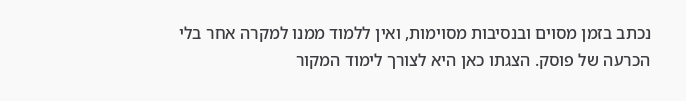נכתב בזמן מסוים ובנסיבות מסוימות, ואין ללמוד ממנו למקרה אחר בלי הכרעה של פוסק. הצגתו כאן היא לצורך לימוד המקור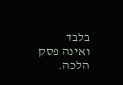בלבד ואינה פסק הלכה.